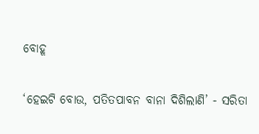ବୋହୂ

‘ହେଇଟି ବୋଉ, ପତିତପାବନ ବାନା ଦିଶିଲାଣି’ - ସରିତା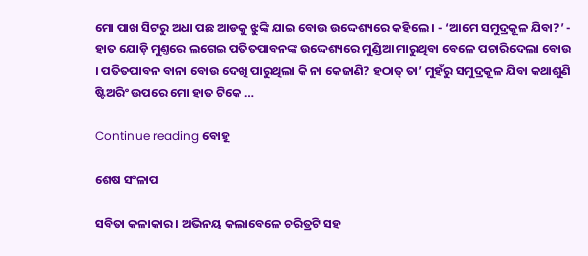ମୋ ପାଖ ସିଟରୁ ଅଧା ପଛ ଆଡକୁ ଝୁଙ୍କି ଯାଇ ବୋଉ ଉଦ୍ଦେଶ୍ୟରେ କହିଲେ । - ‘ଆମେ ସମୁଦ୍ରକୂଳ ଯିବା?’ - ହାତ ଯୋଡ଼ି ମୁଣ୍ତରେ ଲଗେଇ ପତିତପାବନଙ୍କ ଉଦ୍ଦେଶ୍ୟରେ ମୁଣ୍ଡିଆ ମାରୁଥିବା ବେଳେ ପଚାରିଦେଲା ବୋଉ । ପତିତପାବନ ବାନା ବୋଉ ଦେଖି ପାରୁଥିଲା କି ନା କେଜାଣି? ହଠାତ୍ ତା’ ମୁହଁରୁ ସମୁଦ୍ରକୂଳ ଯିବା କଥାଶୁଣି ଷ୍ଟିଅରିଂ ଉପରେ ମୋ ହାତ ଟିକେ …

Continue reading ବୋହୂ

ଶେଷ ସଂଳାପ

ସବିତା କଳାକାର । ଅଭିନୟ କଲାବେଳେ ଚରିତ୍ରଟି ସହ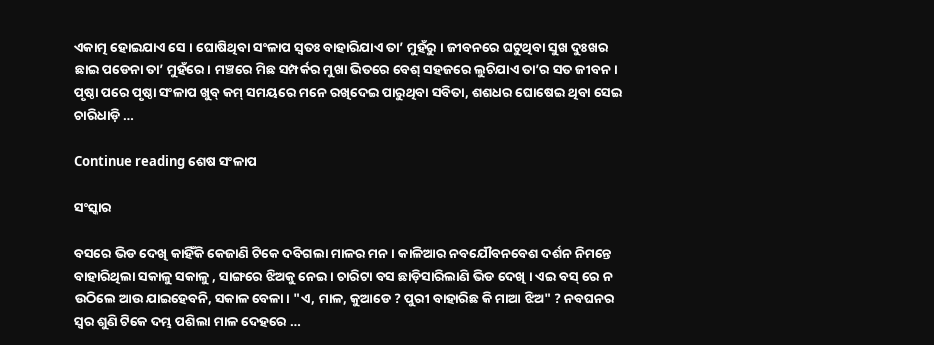ଏକାତ୍ମ ହୋଇଯାଏ ସେ । ଘୋଷିଥିବା ସଂଳାପ ସ୍ଵତଃ ବାହାରିଯାଏ ତା’ ମୁହଁରୁ । ଜୀବନରେ ଘଟୁଥିବା ସୁଖ ଦୁଃଖର ଛାଇ ପଡେନା ତା’ ମୁହଁରେ । ମଞ୍ଚରେ ମିଛ ସମ୍ପର୍କର ମୁଖା ଭିତରେ ବେଶ୍ ସହଜରେ ଲୁଚିଯାଏ ତା’ର ସତ ଜୀବନ । ପୃଷ୍ଠା ପରେ ପୃଷ୍ଠା ସଂଳାପ ଖୁବ୍ କମ୍ ସମୟରେ ମନେ ରଖିଦେଇ ପାରୁଥିବା ସବିତା, ଶଶଧର ଘୋଷେଇ ଥିବା ସେଇ ଚାରିଧାଡ଼ି …

Continue reading ଶେଷ ସଂଳାପ

ସଂସ୍କାର

ବସରେ ଭିଡ ଦେଖି କାହିଁକି କେଜାଣି ଟିକେ ଦବିଗଲା ମାଳର ମନ । କାଳିଆର ନବଯୌବନବେଶ ଦର୍ଶନ ନିମନ୍ତେ ବାହାରିଥିଲା ସକାଳୁ ସକାଳୁ , ସାଙ୍ଗରେ ଝିଅକୁ ନେଇ। ଚାରିଟା ବସ ଛାଡ଼ିସାରିଲାଣି ଭିଡ ଦେଖି । ଏଇ ବସ୍ ରେ ନ ଉଠିଲେ ଆଉ ଯାଇହେବନି, ସକାଳ ବେଳା । "ଏ, ମାଳ, କୁଆଡେ ? ପୁରୀ ବାହାରିଛ କି ମାଆ ଝିଅ" ? ନବଘନର ସ୍ୱର ଶୁଣି ଟିକେ ଦମ୍ଭ ପଶିଲା ମାଳ ଦେହରେ …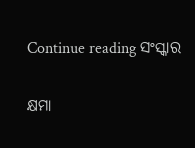Continue reading ସଂସ୍କାର

କ୍ଷମା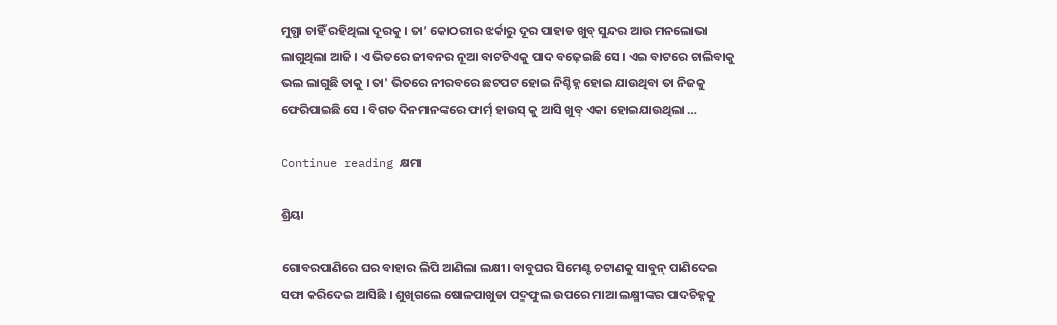ମୁଗ୍ଧା ଚାହିଁ ରହିଥିଲା ଦୂରକୁ । ତା’ କୋଠରୀର ଝର୍କାରୁ ଦୂର ପାହାଡ ଖୁବ୍ ସୁନ୍ଦର ଆଉ ମନଲୋଭା ଲାଗୁଥିଲା ଆଜି । ଏ ଭିତରେ ଜୀବନର ନୂଆ ବାଟଟିଏକୁ ପାଦ ବଢ଼େଇଛି ସେ । ଏଇ ବାଟରେ ଚାଲିବାକୁ ଭଲ ଲାଗୁଛି ତାକୁ । ତା' ଭିତରେ ନୀରବରେ ଛଟପଟ ହୋଇ ନିଶ୍ଚିହ୍ନ ହୋଇ ଯାଉଥିବା ତା ନିଜକୁ ଫେରିପାଇଛି ସେ । ବିଗତ ଦିନମାନଙ୍କରେ ଫାର୍ମ୍ ହାଉସ୍ କୁ ଆସି ଖୁବ୍ ଏକା ହୋଇଯାଉଥିଲା …

Continue reading କ୍ଷମା

ଶ୍ରିୟା

ଗୋବରପାଣିରେ ଘର ବାହାର ଲିପି ଆଣିଲା ଲକ୍ଷୀ। ବାବୁଘର ସିମେଣ୍ଟ ଚଟାଣକୁ ସାବୁନ୍ ପାଣିଦେଇ ସଫା କରିଦେଇ ଆସିଛି । ଶୁଖିଗଲେ ଷୋଳପାଖୁଡା ପଦ୍ମଫୁଲ ଉପରେ ମାଆ ଲକ୍ଷ୍ମୀଙ୍କର ପାଦଚିହ୍ନକୁ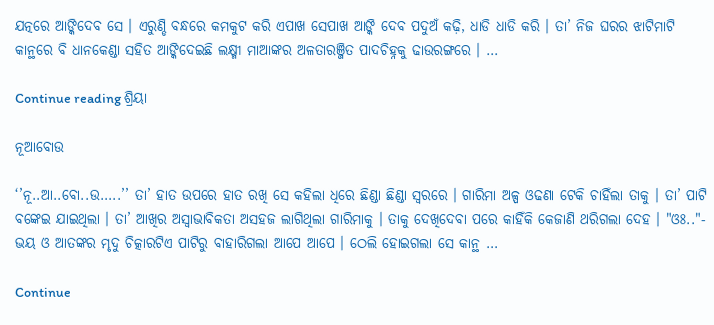ଯତ୍ନରେ ଆଙ୍କିଦେବ ସେ । ଏରୁଣ୍ଡି ବନ୍ଧରେ କମକୁଟ କରି ଏପାଖ ସେପାଖ ଆଙ୍କି ଦେବ ପଦୁଅଁ କଢ଼ି, ଧାଡି ଧାଡି କରି । ତା’ ନିଜ ଘରର ଝାଟିମାଟି କାନ୍ଥରେ ବି ଧାନକେଣ୍ଡା ସହିତ ଆଙ୍କିଦେଇଛି ଲକ୍ଷ୍ମୀ ମାଆଙ୍କର ଅଳତାରଞ୍ଜିତ ପାଦଚିହ୍ନକୁ ଢାଉରଙ୍ଗରେ । …

Continue reading ଶ୍ରିୟା

ନୂଆବୋଉ

‘’ନୂ..ଆ..ବୋ..ଉ…..’’ ତା’ ହାତ ଉପରେ ହାତ ରଖି ସେ କହିଲା ଧିରେ ଛିଣ୍ଡା ଛିଣ୍ଡା ସ୍ଵରରେ । ଗାରିମା ଅଳ୍ପ ଓଢଣା ଟେକି ଚାହିଁଲା ତାକୁ । ତା’ ପାଟି ବଙ୍କେଇ ଯାଇଥିଲା । ତା’ ଆଖିର ଅସ୍ୱାଭାବିକତା ଅସହଜ ଲାଗିଥିଲା ଗାରିମାକୁ । ତାକୁ ଦେଖିଦେବା ପରେ କାହିଁକି କେଜାଣି ଥରିଗଲା ଦେହ । "ଓଃ.."- ଭୟ ଓ ଆତଙ୍କର ମୃଦୁ ଚିତ୍କାରଟିଏ ପାଟିରୁ ବାହାରିଗଲା ଆପେ ଆପେ । ଠେଲି ହୋଇଗଲା ସେ କାନ୍ଥ …

Continue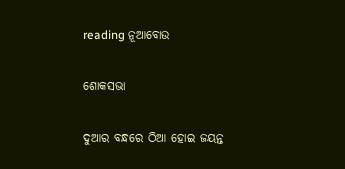reading ନୂଆବୋଉ

ଶୋକସଭା

ଦୁଆର ବନ୍ଧରେ ଠିଆ ହୋଇ ଜୟନ୍ତ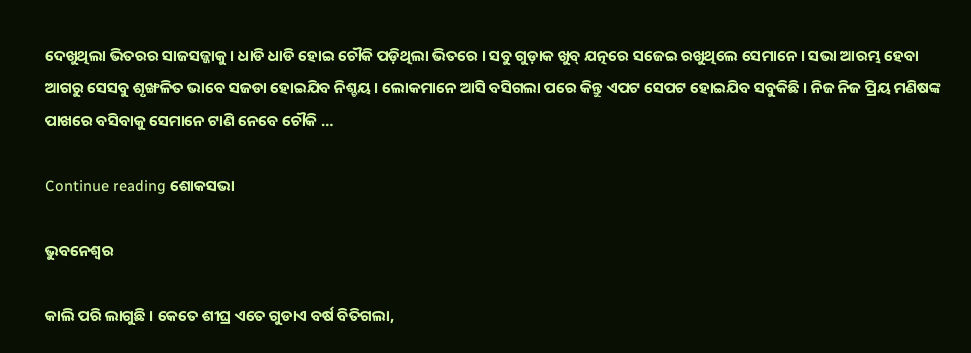ଦେଖୁଥିଲା ଭିତରର ସାଜସଜ୍ଜାକୁ । ଧାଡି ଧାଡି ହୋଇ ଚୌକି ପଡ଼ିଥିଲା ଭିତରେ । ସବୁ ଗୁଡ଼ାକ ଖୁବ୍ ଯତ୍ନରେ ସଜେଇ ରଖୁଥିଲେ ସେମାନେ । ସଭା ଆରମ୍ଭ ହେବା ଆଗରୁ ସେସବୁ ଶୃଙ୍ଖଳିତ ଭାବେ ସଜଡା ହୋଇଯିବ ନିଶ୍ଚୟ । ଲୋକମାନେ ଆସି ବସିଗଲା ପରେ କିନ୍ତୁ ଏପଟ ସେପଟ ହୋଇଯିବ ସବୁକିଛି । ନିଜ ନିଜ ପ୍ରିୟ ମଣିଷଙ୍କ ପାଖରେ ବସିବାକୁ ସେମାନେ ଟାଣି ନେବେ ଚୌକି …

Continue reading ଶୋକସଭା

ଭୁବନେଶ୍ୱର

କାଲି ପରି ଲାଗୁଛି । କେତେ ଶୀଘ୍ର ଏତେ ଗୁଡାଏ ବର୍ଷ ବିତିଗଲା,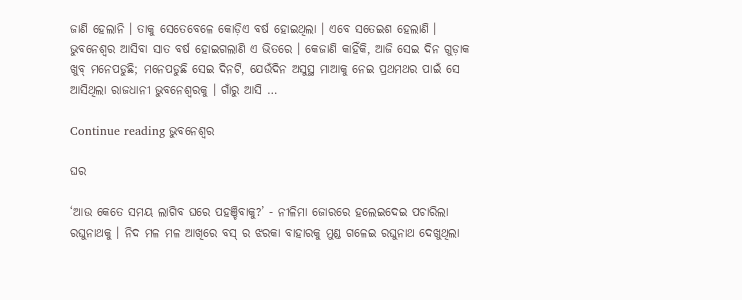ଜାଣି ହେଲାନି । ତାକୁ ସେତେବେଳେ କୋଡ଼ିଏ ବର୍ଷ ହୋଇଥିଲା । ଏବେ ସତେଇଶ ହେଲାଣି । ଭୁବନେଶ୍ୱର ଆସିବା ସାତ ବର୍ଷ ହୋଇଗଲାଣି ଏ ଭିତରେ । କେଜାଣି କାହିଁକି, ଆଜି ସେଇ ଦିନ ଗୁଡ଼ାକ ଖୁବ୍ ମନେପଡୁଛି; ମନେପଡୁଛି ସେଇ ଦିନଟି, ଯେଉଁଦିନ ଅସୁସ୍ଥ ମାଆକୁ ନେଇ ପ୍ରଥମଥର ପାଇଁ ସେ ଆସିଥିଲା ରାଜଧାନୀ ଭୁବନେଶ୍ୱରକୁ । ଗାଁରୁ ଆସି …

Continue reading ଭୁବନେଶ୍ୱର

ଘର

‘ଆଉ କେତେ ସମୟ ଲାଗିବ ଘରେ ପହଞ୍ଚିବାକୁ?’ - ନୀଳିମା ଜୋରରେ ହଲେଇଦେଇ ପଚାରିଲା ରଘୁନାଥକୁ । ନିଦ ମଳ ମଳ ଆଖିରେ ବସ୍ ର ଝରକା ବାହାରକୁ ମୁଣ୍ଡ ଗଳେଇ ରଘୁନାଥ ଦେଖୁଥିଲା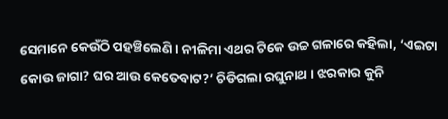ସେମାନେ କେଉଁଠି ପହଞ୍ଚିଲେଣି । ନୀଳିମା ଏଥର ଟିକେ ଉଚ୍ଚ ଗଳାରେ କହିଲା, ‘ଏଇଟା କୋଉ ଜାଗା? ଘର ଆଉ କେତେବାଟ?’ ଚିଡିଗଲା ରଘୁନାଥ । ଝରକାର କୁନି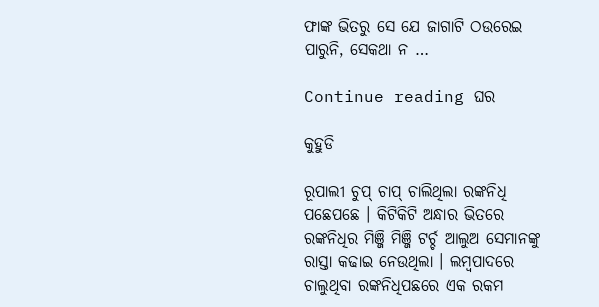ଫାଙ୍କ ଭିତରୁ ସେ ଯେ ଜାଗାଟି ଠଉରେଇ ପାରୁନି, ସେକଥା ନ …

Continue reading ଘର

କୁହୁଡି

ରୂପାଲୀ ଚୁପ୍ ଚାପ୍ ଚାଲିଥିଲା ରଙ୍କନିଧି ପଛେପଛେ । କିଟିକିଟି ଅନ୍ଧାର ଭିତରେ ରଙ୍କନିଧିର ମିଞ୍ଜି ମିଞ୍ଜି ଟର୍ଚ୍ଚ ଆଲୁଅ ସେମାନଙ୍କୁ ରାସ୍ତା କଢାଇ ନେଉଥିଲା । ଲମ୍ବପାଦରେ ଚାଲୁଥିବା ରଙ୍କନିଧିପଛରେ ଏକ ରକମ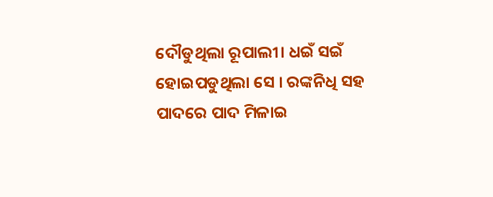ଦୌଡୁଥିଲା ରୂପାଲୀ। ଧଇଁ ସଇଁ ହୋଇପଡୁଥିଲା ସେ । ରଙ୍କନିଧି ସହ ପାଦରେ ପାଦ ମିଳାଇ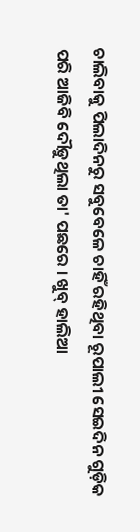ଚାଲିବାକୁ ପିଲାଦିନରୁ ସବୁବେଳେ ଚାହିଁ ରହିଥିବା ରୂପାଲୀ ସେଇଦିନ ଗୁଡ଼ିକ ପରି ଆଜିବି ଦୌଡ଼ୁଥିଲା ତା' ପଛରେ । ଖୁବ୍ ହାଲିଆ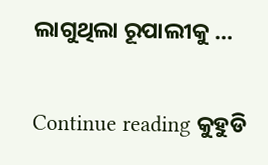ଲାଗୁଥିଲା ରୂପାଲୀକୁ …

Continue reading କୁହୁଡି